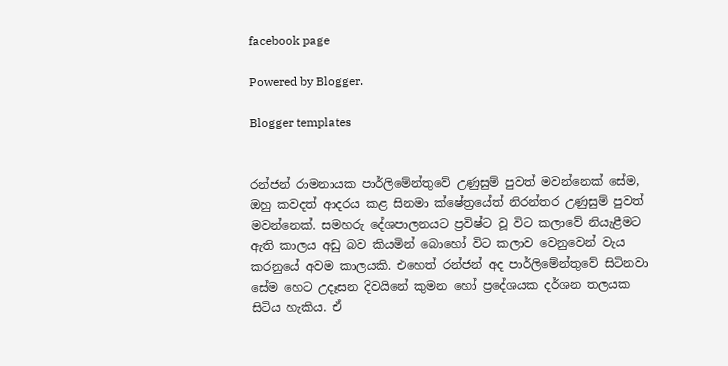facebook page

Powered by Blogger.

Blogger templates


රන්ජන් රාමනායක පාර්ලිමේන්තුවේ උණුසුම් පුවත් මවන්නෙක් සේම, ඔහු කවදත් ආදරය කළ සිනමා ක්ෂේත්‍රයේත් නිරන්තර උණුසුම් පුවත් මවන්නෙක්. සමහරු දේශපාලනයට ප්‍රවිෂ්ට වූ විට කලාවේ නියැළීමට ඇති කාලය අඩු බව කියමින් බොහෝ විට කලාව වෙනුවෙන් වැය කරනුයේ අවම කාලයකි. එහෙත් රන්ජන් අද පාර්ලිමේන්තුවේ සිටිනවා සේම හෙට උදෑසන දිවයිනේ කුමන හෝ ප්‍රදේශයක දර්ශන තලයක සිටිය හැකිය. ඒ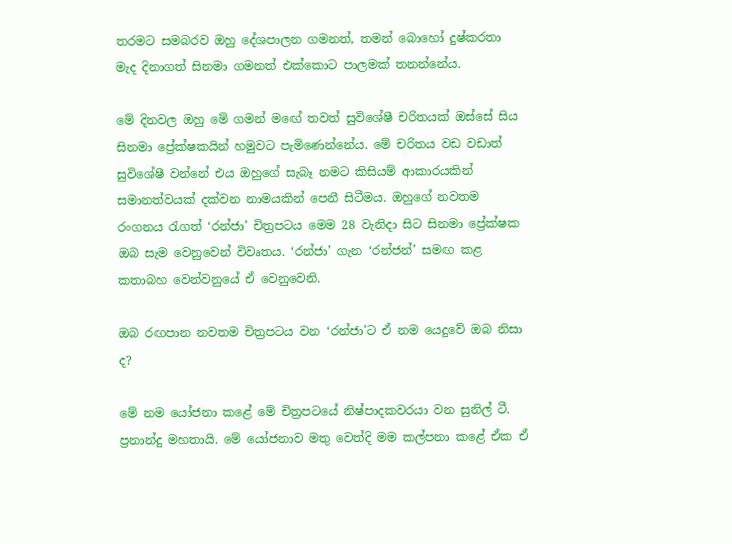තරමට සමබරව ඔහු දේශපාලන ගමනත්, තමන් බොහෝ දුෂ්කරතා මැද දිනාගත් සිනමා ගමනත් එක්කොට පාලමක් තනන්නේය.

මේ දිනවල ඔහු මේ ගමන් ම‍ඟේ තවත් සුවිශේෂී චරිතයක් ඔස්සේ සිය සිනමා ප්‍රේක්ෂකයින් හමුවට පැමිණෙන්නේය. මේ චරිතය වඩ වඩාත් සුවිශේෂී වන්නේ එය ඔහුගේ සැබෑ නමට කිසියම් ආකාරයකින් සමානත්වයක් දක්වන නාමයකින් පෙනී සිටීමය. ඔහුගේ නවතම රංගනය රැගත් ‘රන්ජා’ චිත්‍රපටය මෙම 28 වැනිදා සිට සිනමා ප්‍රේක්ෂක ඔබ සැම වෙනුවෙන් විවෘතය. ‘රන්ජා’ ගැන ‘රන්ජන්’ සමඟ කළ කතාබහ වෙන්වනුයේ ඒ වෙනුවෙනි.

ඔබ රඟපාන නවතම චිත්‍රපටය වන ‘රන්ජා'ට ඒ නම යෙදුවේ ඔබ නිසා ද?

මේ නම යෝජනා කළේ මේ චිත්‍රපටයේ නිෂ්පාදකවරයා වන සුනිල් ටී. ප්‍රනාන්දු මහතායි. මේ යෝජනාව මතු වෙත්දි මම කල්පනා කළේ ඒක ඒ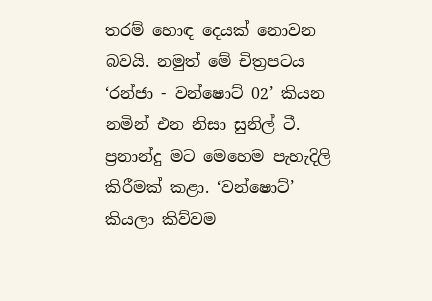තරම් හොඳ දෙයක් නොවන බවයි. නමුත් මේ චිත්‍රපටය ‘රන්ජා - වන්ෂොට් 02’ කියන නමින් එන නිසා සුනිල් ටී. ප්‍රනාන්දු මට මෙහෙම පැහැදිලි කිරීමක් කළා. ‘වන්ෂොට්’ කියලා කිව්වම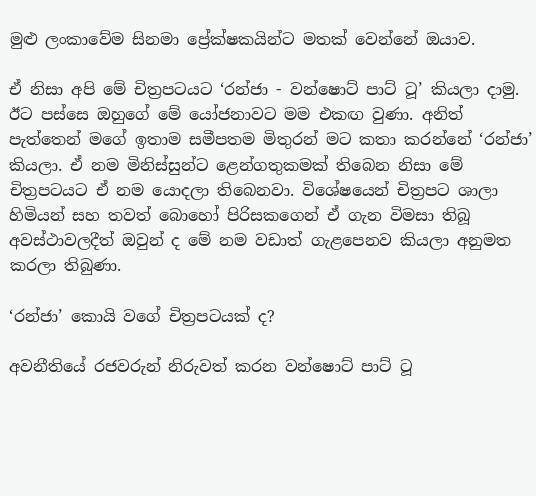මුළු ලංකාවේම සිනමා ප්‍රේක්ෂකයින්ට මතක් වෙන්නේ ඔයාව.

ඒ නිසා අපි මේ චිත්‍රපටයට ‘රන්ජා - වන්ෂොට් පාට් ටූ’ කියලා දාමු. ඊට පස්සෙ ඔහුගේ මේ යෝජනාවට මම එකඟ වුණා. අනිත් පැත්තෙන් මගේ ඉතාම සමීපතම මිතුරන් මට කතා කරන්නේ ‘රන්ජා’ කියලා. ඒ නම මිනිස්සුන්ට ළෙන්ගතුකමක් තිබෙන නිසා මේ චිත්‍රපටයට ඒ නම යොදලා තිබෙනවා. විශේෂයෙන් චිත්‍රපට ශාලා හිමියන් සහ තවත් බොහෝ පිරිසකගෙන් ඒ ගැන විමසා තිබූ අවස්ථාවලදීත් ඔවුන් ද මේ නම වඩාත් ගැළපෙනව කියලා අනුමත කරලා තිබුණා.

‘රන්ජා’ කොයි වගේ චිත්‍රපටයක් ද?

අවනීතියේ රජවරුන් නිරුවත් කරන වන්ෂොට් පාට් ටූ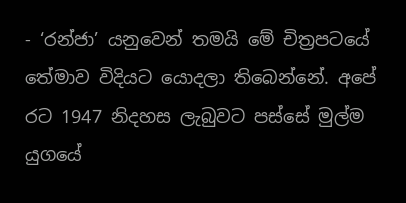- ‘රන්ජා’ යනුවෙන් තමයි මේ චිත්‍රපටයේ තේමාව විදියට යොදලා තිබෙන්නේ. අපේ රට 1947 නිදහස ලැබුවට පස්සේ මුල්ම යුගයේ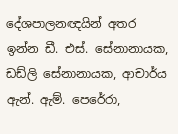දේශපාලනඥයින් අතර ඉන්න ඩී. එස්. සේනානායක, ඩඩ්ලි සේනානායක, ආචාර්ය ඇන්. ඇම්. පෙරේරා,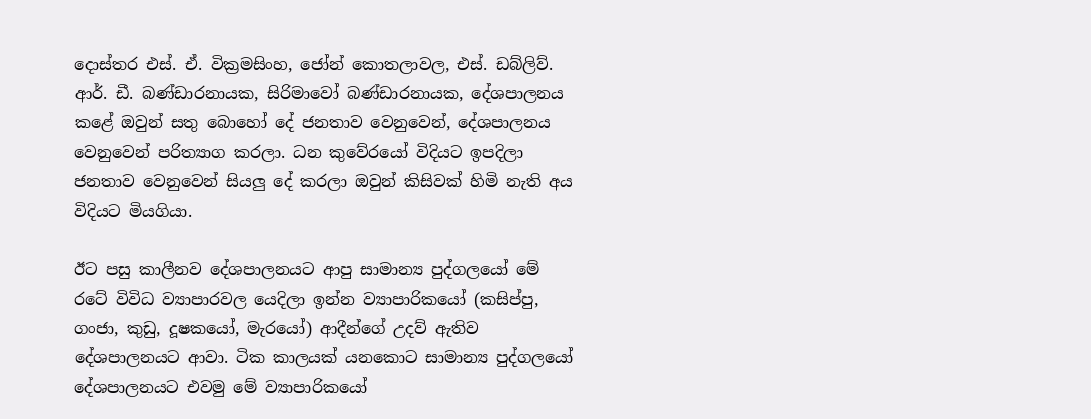දොස්තර එස්. ඒ. වික්‍රමසිංහ, ජෝන් කොතලාවල, එස්. ඩබ්ලිව්. ආර්. ඩී. බණ්ඩාරනායක, සිරිමාවෝ බණ්ඩාරනායක, දේශපාලනය කළේ ඔවුන් සතු බොහෝ දේ ජනතාව වෙනුවෙන්, දේශපාලනය වෙනුවෙන් පරිත්‍යාග කරලා. ධන කුවේරයෝ විදියට ඉපදිලා ජනතාව වෙනුවෙන් සියලු දේ කරලා ඔවුන් කිසිවක් හිමි නැති අය විදියට මියගියා.

ඊට පසු කාලීනව දේශපාලනයට ආපු සාමාන්‍ය පුද්ගලයෝ මේ රටේ විවිධ ව්‍යාපාරවල යෙදිලා ඉන්න ව්‍යාපාරිකයෝ (කසිප්පු, ගංජා, කුඩු, දූෂකයෝ, මැරයෝ) ආදීන්ගේ උදව් ඇතිව දේශපාලනයට ආවා. ටික කාලයක් යනකොට සාමාන්‍ය පුද්ගලයෝ දේශපාලනයට එවමු මේ ව්‍යාපාරිකයෝ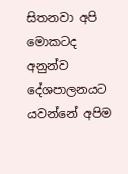සිතනවා අපි මොකටද අනුන්ව දේශපාලනයට යවන්නේ අපිම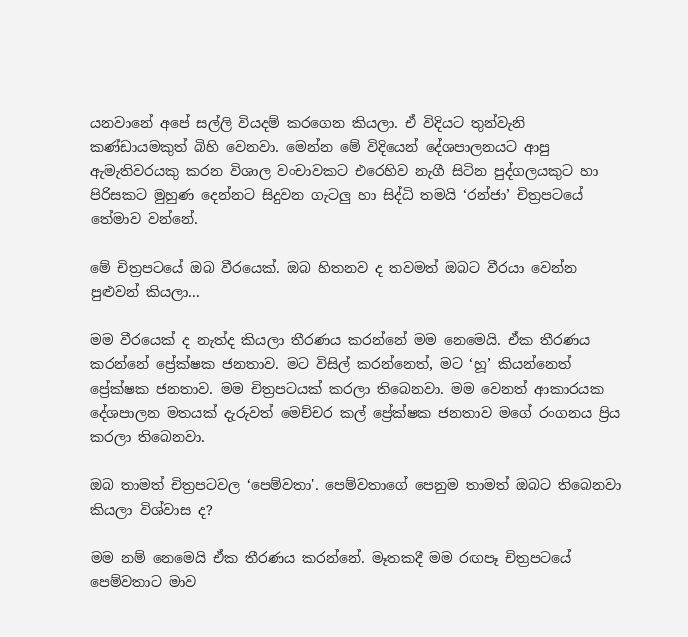යනවානේ අපේ සල්ලි වියදම් කරගෙන කියලා. ඒ විදියට තුන්වැනි කණ්ඩායමකුත් බිහි වෙනවා. මෙන්න මේ විදියෙන් දේශපාලනයට ආපු ඇමැතිවරයකු කරන විශාල වංචාවකට එරෙහිව නැගී සිටින පුද්ගලයකුට හා පිරිසකට මුහුණ දෙන්නට සිදුවන ගැටලු හා සිද්ධි තමයි ‘රන්ජා’ චිත්‍රපටයේ තේමාව වන්නේ.

මේ චිත්‍රපටයේ ඔබ වීරයෙක්. ඔබ හිතනව ද තවමත් ඔබට වීරයා වෙන්න පුළුවන් කියලා...

මම වීරයෙක් ද නැත්ද කියලා තීරණය කරන්නේ මම නෙමෙයි. ඒක තීරණය කරන්නේ ප්‍රේක්ෂක ජනතාව. මට විසිල් කරන්නෙත්, මට ‘හූ’ කියන්නෙත් ප්‍රේක්ෂක ජනතාව. මම චිත්‍රපටයක් කරලා තිබෙනවා. මම වෙනත් ආකාරයක දේශපාලන මතයක් දැරුවත් මෙච්චර කල් ප්‍රේක්ෂක ජනතාව මගේ රංගනය ප්‍රිය කරලා තිබෙනවා.

ඔබ තාමත් චිත්‍රපටවල ‘පෙම්වතා'. පෙම්වතාගේ පෙනුම තාමත් ඔබට තිබෙනවා කියලා විශ්වාස ද?

මම නම් නෙමෙයි ඒක තීරණය කරන්නේ. මෑතකදී මම රඟපෑ චිත්‍රපටයේ පෙම්වතාට මාව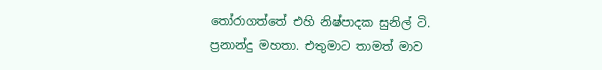තෝරාගත්තේ එහි නිෂ්පාදක සුනිල් ටි. ප්‍රනාන්දු මහතා. එතුමාට තාමත් මාව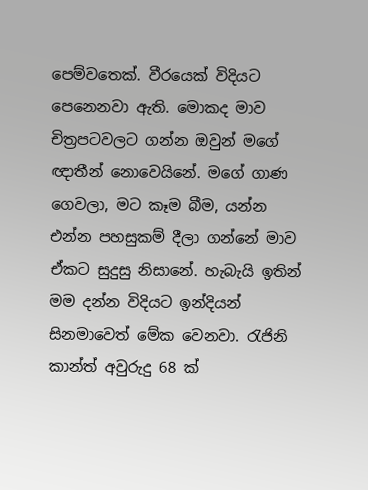පෙම්වතෙක්. වීරයෙක් විදියට පෙනෙනවා ඇති. මොකද මාව චිත්‍රපටවලට ගන්න ඔවුන් මගේ ඥාතීන් නොවෙයිනේ. මගේ ගාණ ගෙවලා, මට කෑම බීම, යන්න එන්න පහසුකම් දීලා ගන්නේ මාව ඒකට සුදුසු නිසානේ. හැබැයි ඉතින් මම දන්න විදියට ඉන්දියන් සිනමාවෙත් මේක වෙනවා. රැජිනි කාන්ත් අවුරුදු 68 ක්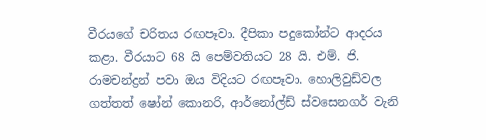වීරයගේ චරිතය රඟපෑවා. දීපිකා පදුකෝන්ට ආදරය කළා. වීරයාට 68 යි පෙම්වතියට 28 යි. එම්. ජි. රාමචන්ද්‍රන් පවා ඔය විදියට රඟපෑවා. හොලිවුඩ්වල ගත්තත් ෂෝන් කොනරි, ආර්නෝල්ඩ් ස්වසෙනගර් වැනි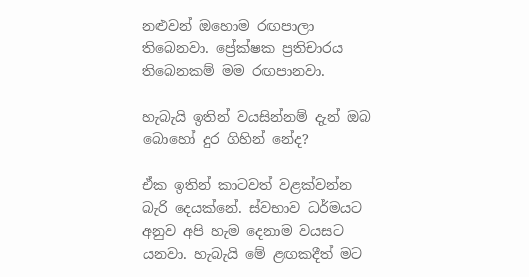නළුවන් ඔහොම රඟපාලා තිබෙනවා. ප්‍රේක්ෂක ප්‍රතිචාරය තිබෙනකම් මම රඟපානවා.

හැබැයි ඉතින් වයසින්නම් දැන් ඔබ බොහෝ දුර ගිහින් නේද?

ඒක ඉතින් කාටවත් වළක්වන්න බැරි දෙයක්නේ. ස්වභාව ධර්මයට අනුව අපි හැම දෙනාම වයසට යනවා. හැබැයි මේ ළඟකදීත් මට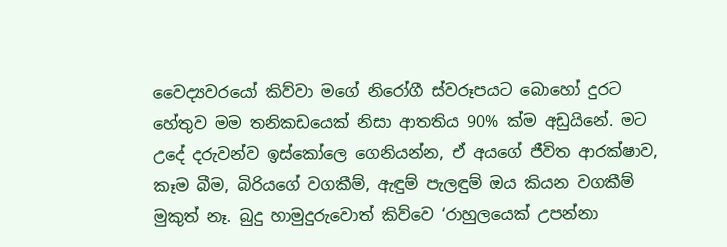වෛද්‍යවරයෝ කිව්වා මගේ නිරෝගී ස්වරූපයට බොහෝ දුරට හේතුව මම තනිකඩයෙක් නිසා ආතතිය 90% ක්ම අඩුයිනේ. මට උදේ දරුවන්ව ඉස්කෝලෙ ගෙනියන්න, ඒ අයගේ ජීවිත ආරක්ෂාව, කෑම බීම, බිරියගේ වගකීම්, ඇඳුම් පැලඳුම් ඔය කියන වගකීම් මුකුත් නෑ. බුදු හාමුදුරුවොත් කිව්වෙ ‘රාහුලයෙක් උපන්නා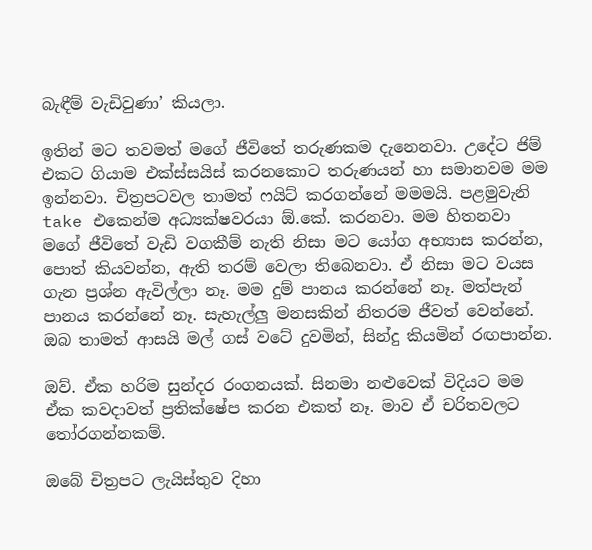බැඳීම් වැඩිවුණා’ කියලා.

ඉතින් මට තවමත් මගේ ජීවිතේ තරුණකම දැනෙනවා. උදේට ජිම් එකට ගියාම එක්ස්සයිස් කරනකොට තරුණයන් හා සමානවම මම ඉන්නවා. චිත්‍රපටවල තාමත් ෆයිට් කරගන්නේ මමමයි. පළමුවැනි take එකෙන්ම අධ්‍යක්ෂවරයා ඕ.කේ. කරනවා. මම හිතනවා මගේ ජීවිතේ වැඩි වගකීම් නැති නිසා මට යෝග අභ්‍යාස කරන්න, පොත් කියවන්න, ඇති තරම් වෙලා තිබෙනවා. ඒ නිසා මට වයස ගැන ප්‍රශ්න ඇවිල්ලා නෑ. මම දුම් පානය කරන්නේ නෑ. මත්පැන් පානය කරන්නේ නෑ. සැහැල්ලු මනසකින් නිතරම ජීවත් වෙන්නේ.
ඔබ තාමත් ආසයි මල් ගස් වටේ දුවමින්, සින්දු කියමින් රඟපාන්න.

ඔව්. ඒක හරිම සුන්දර රංගනයක්. සිනමා නළුවෙක් විදියට මම ඒක කවදාවත් ප්‍රතික්ෂේප කරන එකත් නෑ. මාව ඒ චරිතවලට තෝරගන්නකම්.

ඔබේ චිත්‍රපට ලැයිස්තුව දිහා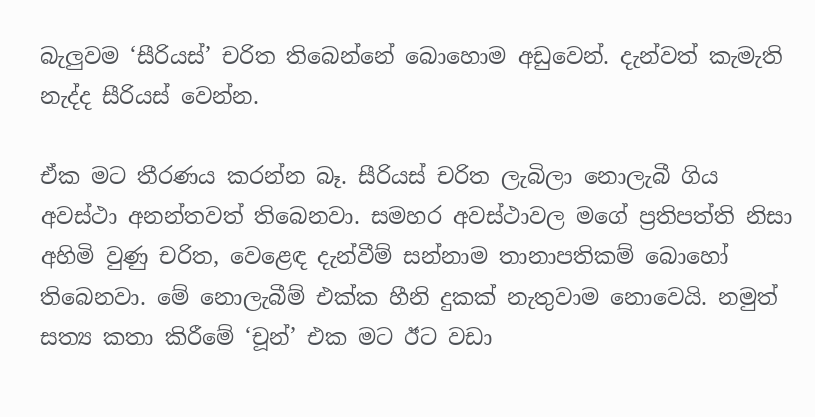බැලුවම ‘සීරියස්’ චරිත තිබෙන්නේ බොහොම අඩුවෙන්. දැන්වත් කැමැති නැද්ද සීරියස් වෙන්න.

ඒක මට තීරණය කරන්න බෑ. සීරියස් චරිත ලැබිලා නොලැබී ගිය අවස්ථා අනන්තවත් තිබෙනවා. සමහර අවස්ථාවල මගේ ප්‍රතිපත්ති නිසා අහිමි වුණු චරිත, වෙළෙඳ දැන්වීම් සන්නාම තානාපතිකම් බොහෝ තිබෙනවා. මේ නොලැබීම් එක්ක හීනි දුකක් නැතුවාම නොවෙයි. නමුත් සත්‍ය කතා කිරීමේ ‘චූන්’ එක මට ඊට වඩා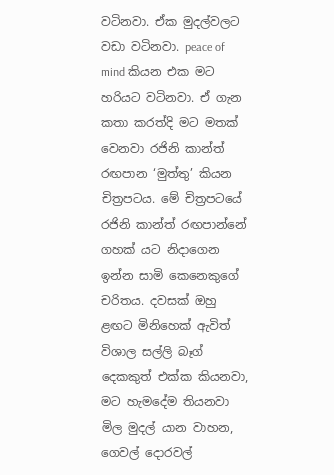වටිනවා. ඒක මුදල්වලට වඩා වටිනවා. peace of mind කියන එක මට හරියට වටිනවා. ඒ ගැන කතා කරත්දි මට මතක් වෙනවා රජිනි කාන්ත් රඟපාන ‘මුත්තු’ කියන චිත්‍රපටය. මේ චිත්‍රපටයේ රජිනි කාන්ත් රඟපාන්නේ ගහක් යට නිදාගෙන ඉන්න සාමි කෙනෙකුගේ චරිතය. දවසක් ඔහු ළඟට මිනිහෙක් ඇවිත් විශාල සල්ලි බෑග් දෙකකුත් එක්ක කියනවා, මට හැමදේම තියනවා මිල මුදල් යාන වාහන, ගෙවල් දොරවල්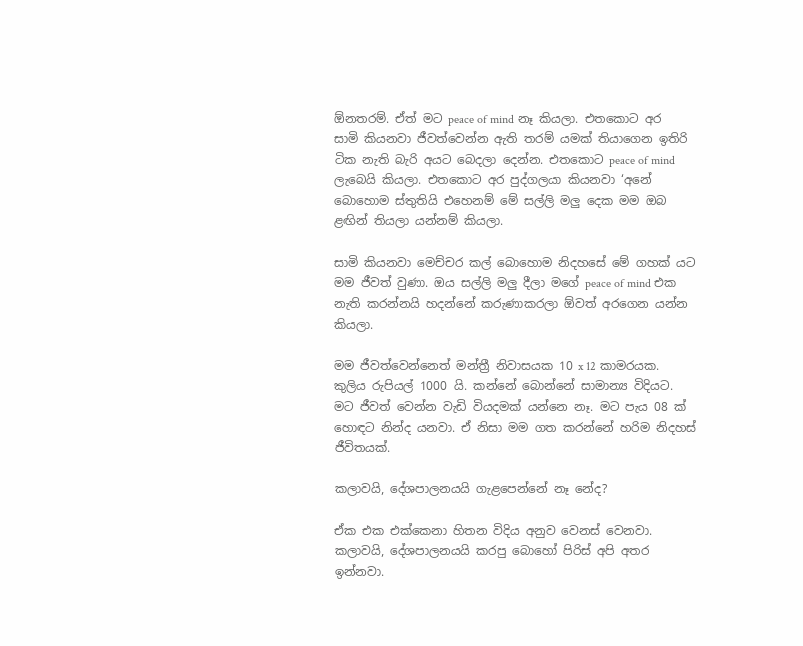ඕනතරම්. ඒත් මට peace of mind නෑ කියලා. එතකොට අර සාමි කියනවා ජීවත්වෙන්න ඇති තරම් යමක් තියාගෙන ඉතිරි ටික නැති බැරි අයට බෙදලා දෙන්න. එතකොට peace of mind ලැබෙයි කියලා. එතකොට අර පුද්ගලයා කියනවා ‘අනේ බොහොම ස්තුතියි එහෙනම් මේ සල්ලි මලු දෙක මම ඔබ ළඟින් තියලා යන්නම් කියලා.

සාමි කියනවා මෙච්චර කල් බොහොම නිදහසේ මේ ගහක් යට මම ජීවත් වුණා. ඔය සල්ලි මලු දීලා මගේ peace of mind එක නැති කරන්නයි හදන්නේ කරුණාකරලා ඕවත් අරගෙන යන්න කියලා.

මම ජීවත්වෙන්නෙත් මන්ත්‍රී නිවාසයක 10 x 12 කාමරයක. කුලිය රුපියල් 1000 යි. කන්නේ බොන්නේ සාමාන්‍ය විදියට. මට ජීවත් වෙන්න වැඩි වියදමක් යන්නෙ නෑ. මට පැය 08 ක් හොඳට නින්ද යනවා. ඒ නිසා මම ගත කරන්නේ හරිම නිදහස් ජීවිතයක්.

කලාවයි, දේශපාලනයයි ගැළපෙන්නේ නෑ නේද?

ඒක එක එක්කෙනා හිතන විදිය අනුව වෙනස් වෙනවා. කලාවයි, දේශපාලනයයි කරපු බොහෝ පිරිස් අපි අතර ඉන්නවා.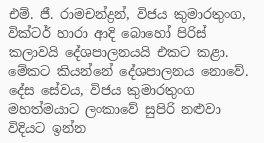එම්. ජී. රාමචන්ද්‍රන්, විජය කුමාරතුංග, වික්ටර් හාරා ආදි බොහෝ පිරිස් කලාවයි දේශපාලනයයි එකට කළා. මේකට කියන්නේ දේශපාලනය නොවේ. දේස සේවය, විජය කුමාරතුංග මහත්මයාට ලංකාවේ සුපිරි නළුවා විදියට ඉන්න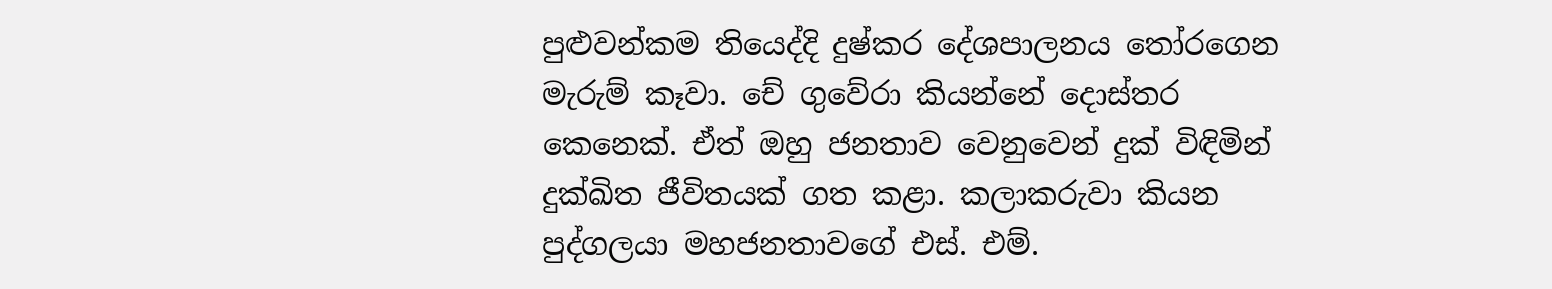පුළුවන්කම තියෙද්දි දුෂ්කර දේශපාලනය තෝරගෙන මැරුම් කෑවා. චේ ගුවේරා කියන්නේ දොස්තර කෙනෙක්. ඒත් ඔහු ජනතාව වෙනුවෙන් දුක් විඳිමින් දුක්ඛිත ජීවිතයක් ගත කළා. කලාකරුවා කියන පුද්ගලයා මහජනතාවගේ එස්. එම්.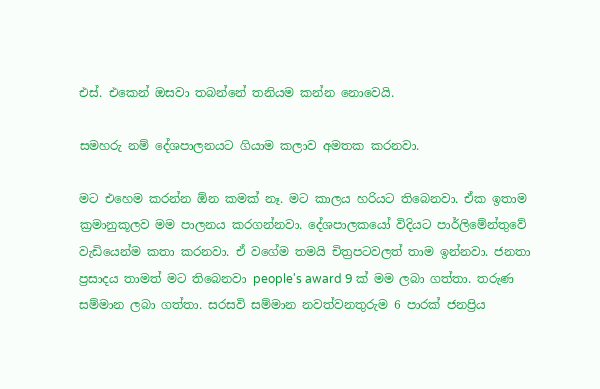එස්. එකෙන් ඔසවා තබන්නේ තනියම කන්න නොවෙයි.

සමහරු නම් දේශපාලනයට ගියාම කලාව අමතක කරනවා.

මට එහෙම කරන්න ඕන කමක් නෑ. මට කාලය හරියට තිබෙනවා. ඒක ඉතාම ක්‍රමානුකූලව මම පාලනය කරගන්නවා. දේශපාලකයෝ විදියට පාර්ලිමේන්තුවේ වැඩියෙන්ම කතා කරනවා. ඒ වගේම තමයි චිත්‍රපටවලත් තාම ඉන්නවා. ජනතා ප්‍රසාදය තාමත් මට තිබෙනවා people's award 9 ක් මම ලබා ගත්තා. තරුණ සම්මාන ලබා ගත්තා. සරසවි සම්මාන නවත්වනතුරුම 6 පාරක් ජනප්‍රිය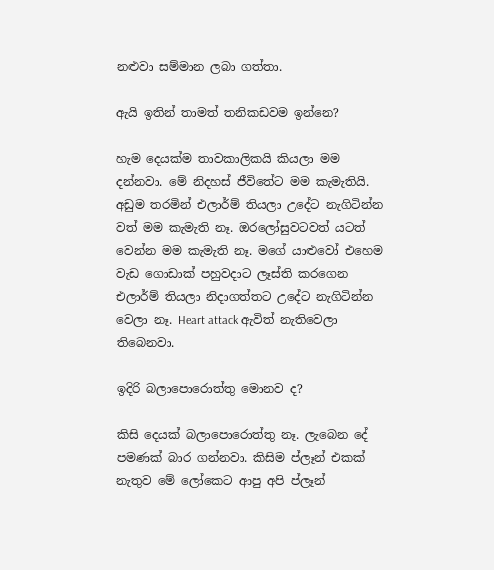නළුවා සම්මාන ලබා ගත්තා.

ඇයි ඉතින් තාමත් තනිකඩවම ඉන්නෙ?

හැම දෙයක්ම තාවකාලිකයි කියලා මම දන්නවා. මේ නිදහස් ජීවිතේට මම කැමැතියි. අඩුම තරමින් එලාර්ම් තියලා උදේට නැගිටින්න වත් මම කැමැති නෑ. ඔරලෝසුවටවත් යටත් වෙන්න මම කැමැති නෑ. මගේ යාළුවෝ එහෙම වැඩ ගොඩාක් පහුවදාට ලෑස්ති කරගෙන එලාර්ම් තියලා නිදාගත්තට උදේට නැගිටින්න වෙලා නෑ. Heart attack ඇවිත් නැතිවෙලා තිබෙනවා.

ඉදිරි බලාපොරොත්තු මොනව ද?

කිසි දෙයක් බලාපොරොත්තු නෑ. ලැබෙන දේ පමණක් බාර ගන්නවා. කිසිම ප්ලෑන් එකක් නැතුව මේ ලෝකෙට ආපු අපි ප්ලෑන්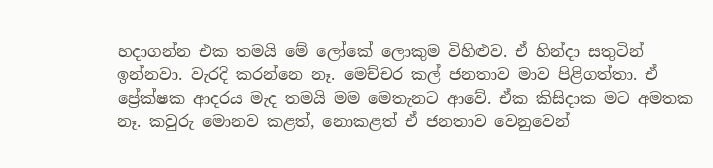හදාගන්න එක තමයි මේ ලෝකේ ලොකුම විහිළුව. ඒ හින්දා සතුටින් ඉන්නවා. වැරදි කරන්නෙ නෑ. මෙච්චර කල් ජනතාව මාව පිළිගත්තා. ඒ ප්‍රේක්ෂක ආදරය මැද තමයි මම මෙතැනට ආවේ. ඒක කිසිදාක මට අමතක නෑ. කවුරු මොනව කළත්, නොකළත් ඒ ජනතාව වෙනුවෙන්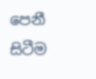පෙනී සිටීම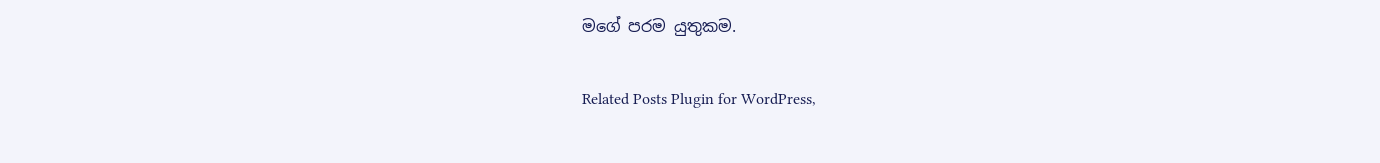මගේ පරම යුතුකම.

Related Posts Plugin for WordPress,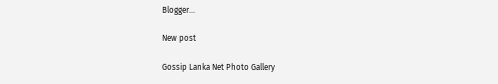Blogger...

New post

Gossip Lanka Net Photo Gallery